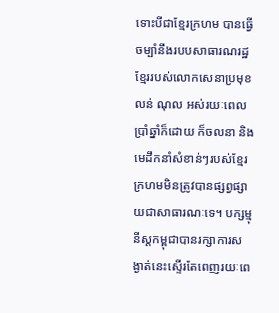ទោះបីជាខ្មែរក្រហម បានធ្វើចម្បាំនឹងរបបសាធារណរដ្ឋខ្មែររបស់លោកសេនាប្រមុខ លន់ ណុល អស់រយៈពេលប្រាំឆ្នាំក៏ដោយ ក៏ចលនា និង មេដឹកនាំសំខាន់ៗរបស់ខ្មែរក្រហមមិនត្រូវបានផ្សព្វផ្សាយជាសាធារណៈទេ។ បក្សម្មុនីស្តកម្ពុជាបានរក្សាការសង្ងាត់នេះស្ទើរតែពេញរយៈពេ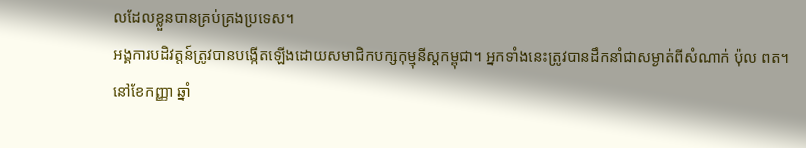លដែលខ្លួនបានគ្រប់គ្រងប្រទេស។
អង្គការបដិវត្តន៍ត្រូវបានបង្កើតឡើងដោយសមាជិកបក្សកុម្មុនីស្តកម្ពុជា។ អ្នកទាំងនេះត្រូវបានដឹកនាំជាសម្ងាត់ពីសំណាក់ ប៉ុល ពត។
នៅខែកញ្ញា ឆ្នាំ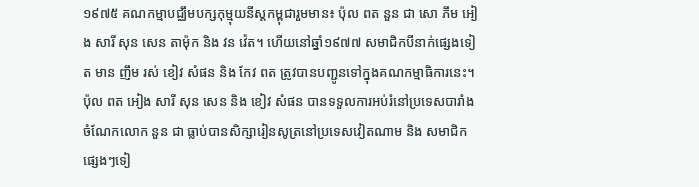១៩៧៥ គណកម្មាបជ្ឈឹមបក្សកុម្មុយនីស្តកម្ពុជារួមមាន៖ ប៉ុល ពត នួន ជា សោ ភឹម អៀង សារី សុន សេន តាម៉ុក និង វន វ៉េត។ ហើយនៅឆ្នាំ១៩៧៧ សមាជិកបីនាក់ផ្សេងទៀត មាន ញឹម រស់ ខៀវ សំផន និង កែវ ពត ត្រូវបានបញ្ជូនទៅក្នុងគណកម្មាធិការនេះ។ ប៉ុល ពត អៀង សារី សុន សេន និង ខៀវ សំផន បានទទួលការអប់រំនៅប្រទេសបារាំង ចំណែកលោក នួន ជា ធ្លាប់បានសិក្សារៀនសូត្រនៅប្រទេសវៀតណាម និង សមាជិកផ្សេងៗទៀ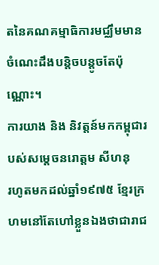តនៃគណគម្មាធិការមជ្ឈឹមមានចំណេះដឹងបន្តិចបន្តូចតែប៉ុណ្ណោះ។
ការយាង និង និវត្តន៍មកកម្ពុជារបស់សម្ដេចនរោត្តម សីហនុ
រហូតមកដល់ឆ្នាំ១៩៧៥ ខ្មែរក្រហមនៅតែហៅខ្លួនឯងថាជារាជ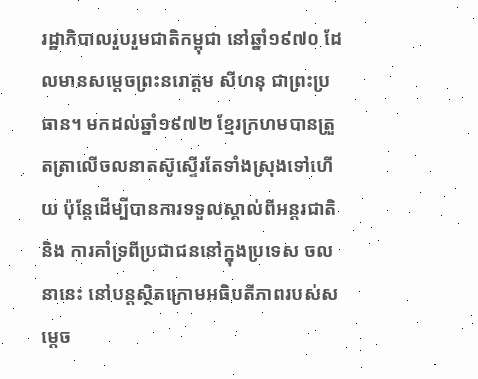រដ្ឋាភិបាលរួបរួមជាតិកម្ពុជា នៅឆ្នាំ១៩៧០ ដែលមានសម្ដេចព្រះនរោត្តម សីហនុ ជាព្រះប្រធាន។ មកដល់ឆ្នាំ១៩៧២ ខ្មែរក្រហមបានត្រួតត្រាលើចលនាតស៊ូស្ទើរតែទាំងស្រុងទៅហើយ ប៉ុន្តែដើម្បីបានការទទួលស្គាល់ពីអន្តរជាតិ និង ការគាំទ្រពីប្រជាជននៅក្នុងប្រទេស ចលនានេះ នៅបន្តស្ថិតក្រោមអធិបតីភាពរបស់សម្ដេច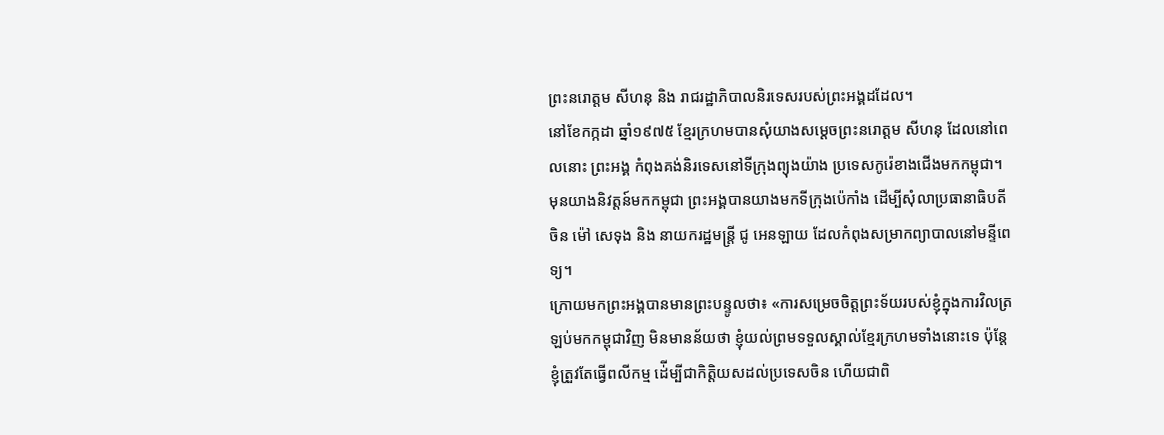ព្រះនរោត្តម សីហនុ និង រាជរដ្ឋាភិបាលនិរទេសរបស់ព្រះអង្គដដែល។
នៅខែកក្កដា ឆ្នាំ១៩៧៥ ខ្មែរក្រហមបានសុំយាងសម្ដេចព្រះនរោត្តម សីហនុ ដែលនៅពេលនោះ ព្រះអង្គ កំពុងគង់និរទេសនៅទីក្រុងព្យុងយ៉ាង ប្រទេសកូរ៉េខាងជើងមកកម្ពុជា។ មុនយាងនិវត្តន៍មកកម្ពុជា ព្រះអង្គបានយាងមកទីក្រុងប៉េកាំង ដើម្បីសុំលាប្រធានាធិបតីចិន ម៉ៅ សេទុង និង នាយករដ្ឋមន្ត្រី ជូ អេនឡាយ ដែលកំពុងសម្រាកព្យាបាលនៅមន្ទីពេទ្យ។
ក្រោយមកព្រះអង្គបានមានព្រះបន្ទូលថា៖ «ការសម្រេចចិត្តព្រះទ័យរបស់ខ្ញុំក្នុងការវិលត្រឡប់មកកម្ពុជាវិញ មិនមានន័យថា ខ្ញុំយល់ព្រមទទួលស្គាល់ខ្មែរក្រហមទាំងនោះទេ ប៉ុន្តែខ្ញុំត្រួវតែធ្វើពលីកម្ម ដ់ើម្បីជាកិត្តិយសដល់ប្រទេសចិន ហើយជាពិ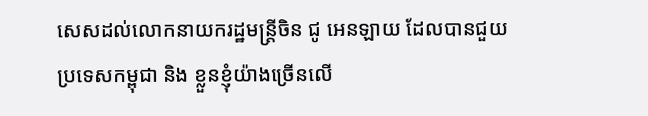សេសដល់លោកនាយករដ្ឋមន្ត្រីចិន ជូ អេនឡាយ ដែលបានជួយប្រទេសកម្ពុជា និង ខ្លួនខ្ញុំយ៉ាងច្រើនលើ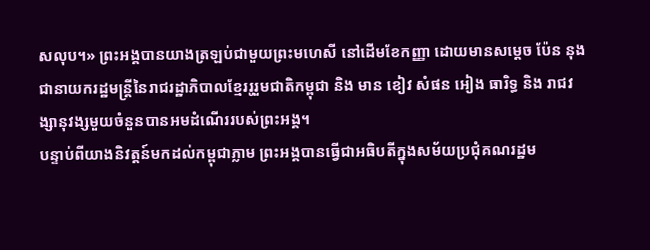សលុប។» ព្រះអង្គបានយាងត្រឡប់ជាមួយព្រះមហេសី នៅដើមខែកញ្ញា ដោយមានសម្ដេច ប៉ែន នុង ជានាយករដ្ឋមន្ត្រីនៃរាជរដ្ឋាភិបាលខ្មែររូរួមជាតិកម្ពុជា និង មាន ខៀវ សំផន អៀង ធារិទ្ធ និង រាជវង្សានុវង្សមួយចំនួនបានអមដំណើររបស់ព្រះអង្គ។
បន្ទាប់ពីយាងនិវត្តន៍មកដល់កម្ពុជាភ្លាម ព្រះអង្គបានធ្វើជាអធិបតីក្នុងសម័យប្រជុំគណរដ្ឋម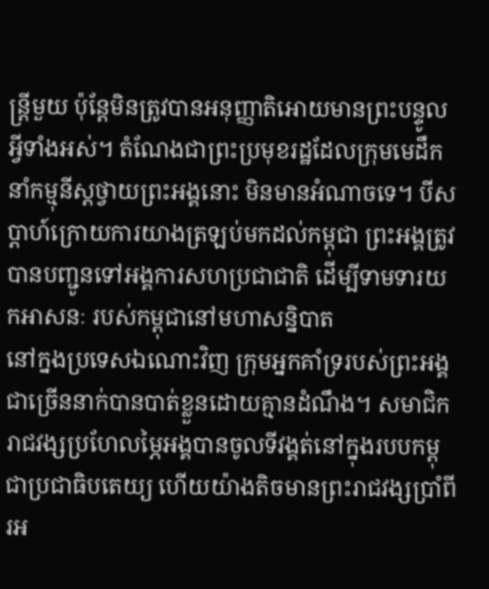ន្ត្រីមួយ ប៉ុន្តែមិនត្រូវបានអនុញ្ញាតិអោយមានព្រះបន្ទូលអ្វីទាំងអស់។ តំណែងជាព្រះប្រមុខរដ្ឋដែលក្រុមមេដឹកនាំកម្មុនីស្តថ្វាយព្រះអង្គនោះ មិនមានអំណាចទេ។ បីសប្ដាហ៍ក្រោយការយាងត្រឡប់មកដល់កម្ពុជា ព្រះអង្គត្រូវបានបញ្ជូនទៅអង្គការសហប្រជាជាតិ ដើម្បីទាមទារយកអាសនៈ របស់កម្ពុជានៅមហាសន្និបាត
នៅក្នងប្រទេសឯណោះវិញ ក្រុមអ្នកគាំទ្ររបស់ព្រះអង្គជាច្រើននាក់បានបាត់ខ្លួនដោយគ្មានដំណឹង។ សមាជិករាជវង្សប្រហែលម្ភៃអង្គបានចូលទីវង្គត់នៅក្នុងរបបកម្ពុជាប្រជាធិបតេយ្យ ហើយយ៉ាងតិចមានព្រះរាជវង្សប្រាំពីរអ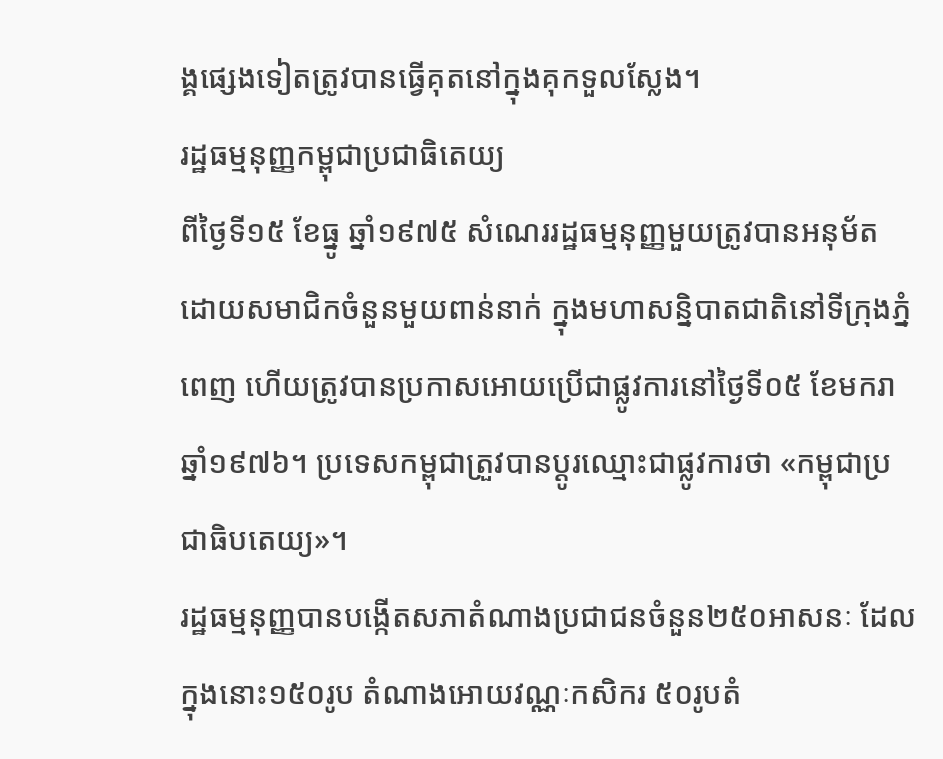ង្គផ្សេងទៀតត្រូវបានធ្វើគុតនៅក្នុងគុកទួលស្លែង។
រដ្ឋធម្មនុញ្ញកម្ពុជាប្រជាធិតេយ្យ
ពីថ្ងៃទី១៥ ខែធ្នូ ឆ្នាំ១៩៧៥ សំណេររដ្ឋធម្មនុញ្ញមួយត្រូវបានអនុម័ត ដោយសមាជិកចំនួនមួយពាន់នាក់ ក្នុងមហាសន្និបាតជាតិនៅទីក្រុងភ្នំពេញ ហើយត្រូវបានប្រកាសអោយប្រើជាផ្លូវការនៅថ្ងៃទី០៥ ខែមករា ឆ្នាំ១៩៧៦។ ប្រទេសកម្ពុជាត្រួវបានប្ដូរឈ្មោះជាផ្លូវការថា «កម្ពុជាប្រជាធិបតេយ្យ»។
រដ្ឋធម្មនុញ្ញបានបង្កើតសភាតំណាងប្រជាជនចំនួន២៥០អាសនៈ ដែលក្នុងនោះ១៥០រូប តំណាងអោយវណ្ណៈកសិករ ៥០រូបតំ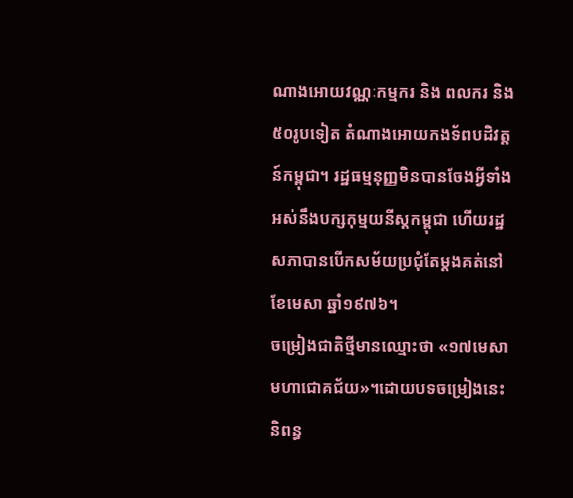ណាងអោយវណ្ណៈកម្មករ និង ពលករ និង ៥០រូបទៀត តំណាងអោយកងទ័ពបដិវត្តន៍កម្ពុជា។ រដ្ឋធម្មនុញ្ញមិនបានចែងអ្វីទាំងអស់នឹងបក្សកុម្មយនីស្ដកម្ពុជា ហើយរដ្ឋសភាបានបើកសម័យប្រជុំតែម្ដងគត់នៅខែមេសា ឆ្នាំ១៩៧៦។
ចម្រៀងជាតិថ្មីមានឈ្មោះថា «១៧មេសា មហាជោគជ័យ»។ដោយបទចម្រៀងនេះនិពន្ធ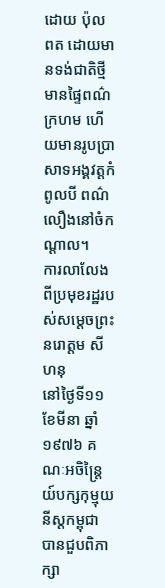ដោយ ប៉ុល ពត ដោយមានទង់ជាតិថ្មីមានផ្ទៃពណ៌ក្រហម ហើយមានរូបប្រាសាទអង្គវត្តកំពូលបី ពណ៌លឿងនៅចំកណ្ដាល។
ការលាលែងពីប្រមុខរដ្ឋរបស់សម្ដេចព្រះនរោត្តម សីហនុ
នៅថ្ងៃទី១១ ខែមីនា ឆ្នាំ១៩៧៦ គណៈអចិន្ត្រៃយ៍បក្សកុម្មុយនីស្តកម្ពុជា បានជួបពិភាក្សា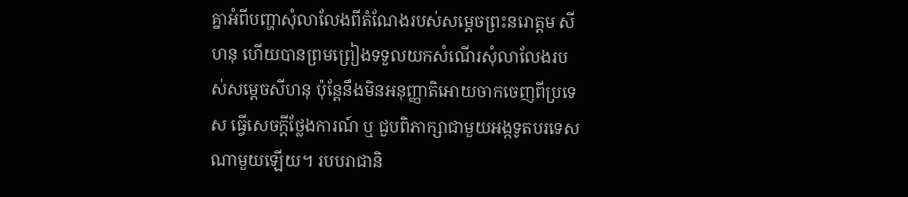គ្នាអំពីបញ្ហាសុំលាលែងពីតំណែងរបស់សម្ដេចព្រះនរោត្តម សីហនុ ហើយបានព្រមព្រៀងទទួលយកសំណើរសុំលាលែងរបស់សម្ដេចសីហនុ ប៉ុន្តែនឹងមិនអនុញ្ញាតិអោយចាកចេញពីប្រទេស ធ្វើសេចក្ដីថ្លែងការណ៍ ឬ ជួបពិភាក្សាជាមួយអង្កទូតបរទេសណាមួយឡើយ។ របបរាជានិ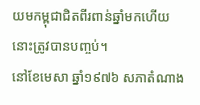យមកម្ពុជាជិតពីរពាន់ឆ្នាំមកហើយនោះត្រូវបានបញ្ចប់។
នៅខែមេសា ឆ្នាំ១៩៧៦ សភាតំណាង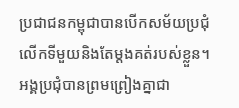ប្រជាជនកម្ពុជាបានបើកសម័យប្រជុំលើកទីមួយនិងតែម្ដងគត់របស់ខ្លួន។ អង្គប្រជុំបានព្រមព្រៀងគ្នាជា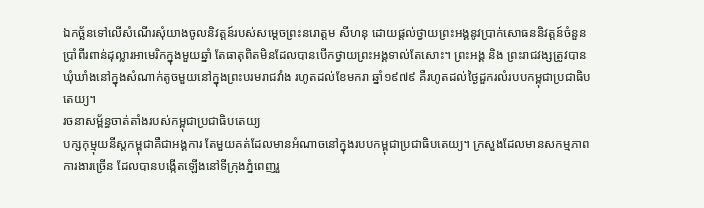ឯកច្ឆ័នទៅលើសំណើរសុំយាងចូលនិវត្តន៍របស់សម្ដេចព្រះនរោត្តម សីហនុ ដោយផ្ដល់ថ្វាយព្រះអង្គនូវប្រាក់សោធននិវត្តន៍ចំនួនប្រាំពីរពាន់ដុល្លារអាមេរិកក្នុងមួយឆ្នាំ តែធាតុពិតមិនដែលបានបើកថ្វាយព្រះអង្គទាល់តែសោះ។ ព្រះអង្គ និង ព្រះរាជវង្សត្រូវបានឃុំឃាំងនៅក្នុងសំណាក់តូចមួយនៅក្នុងព្រះបរមរាជវាំង រហូតដល់ខែមករា ឆ្នាំ១៩៧៩ គឺរហូតដល់ថ្ងៃដួករលំរបបកម្ពុជាប្រជាធិបតេយ្យ។
រចនាសម្ព័ន្ធចាត់តាំងរបស់កម្ពុជាប្រជាធិបតេយ្យ
បក្សកុម្មុយនីស្តកម្ពុជាគឺជាអង្គការ តែមួយគត់ដែលមានអំណាចនៅក្នុងរបបកម្ពុជាប្រជាធិបតេយ្យ។ ក្រសួងដែលមានសកម្មភាពការងារច្រើន ដែលបានបង្កើតឡើងនៅទីក្រុងភ្នំពេញរួ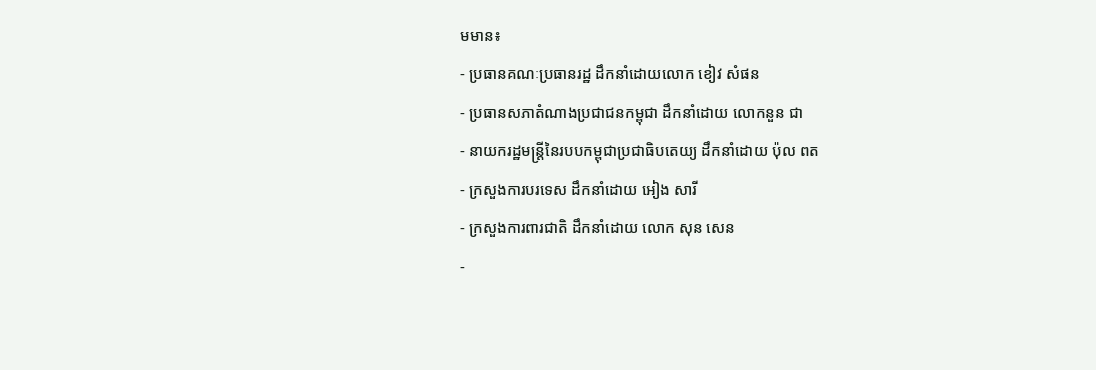មមាន៖
- ប្រធានគណៈប្រធានរដ្ឋ ដឹកនាំដោយលោក ខៀវ សំផន
- ប្រធានសភាតំណាងប្រជាជនកម្ពុជា ដឹកនាំដោយ លោកនួន ជា
- នាយករដ្ឋមន្ត្រីនៃរបបកម្ពុជាប្រជាធិបតេយ្យ ដឹកនាំដោយ ប៉ុល ពត
- ក្រសួងការបរទេស ដឹកនាំដោយ អៀង សារី
- ក្រសួងការពារជាតិ ដឹកនាំដោយ លោក សុន សេន
-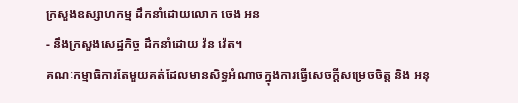ក្រសួងឧស្សាហកម្ម ដឹកនាំដោយលោក ចេង អន
- នឹងក្រសួងសេដ្ឋកិច្ច ដឹកនាំដោយ វ៉ន វ៉េត។
គណៈកម្មាធិការតែមួយគត់ដែលមានសិទ្ធអំណាចក្នុងការធ្វើសេចក្ដីសម្រេចចិត្ត និង អនុ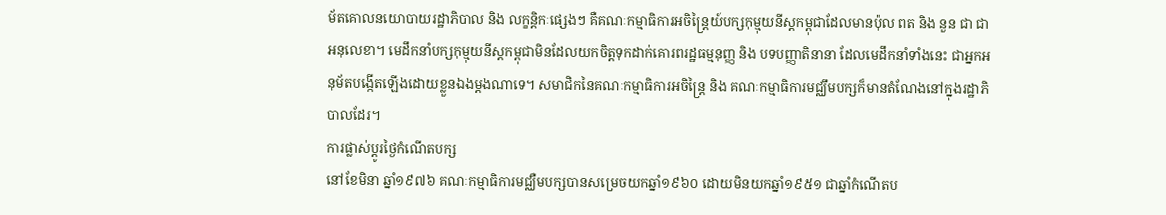ម័តគោលនយោបាយរដ្ឋាភិបាល និង លក្ខន្តិកៈផ្សេងៗ គឺគណៈកម្មាធិការអចិន្ត្រៃយ៍បក្សកុម្មុយនីស្តកម្ពុជាដែលមានប៉ុល ពត និង នួន ជា ជាអនុលេខា។ មេដឹកនាំបក្សកុម្មុយនីស្តកម្ពុជាមិនដែលយកចិត្តទុកដាក់គោរពរដ្ឋធម្មនុញ្ញ និង បទបញ្ញាតិនានា ដែលមេដឹកនាំទាំងនេះ ជាអ្នកអនុម័តបង្កើតឡើងដោយខ្លួនឯងម្ដងណាទេ។ សមាជិកនៃគណៈកម្មាធិការអចិន្ត្រៃ និង គណៈកម្មាធិការមជ្ឈឹមបក្សក៏មានតំណែងនៅក្នុងរដ្ឋាភិបាលដែរ។
ការផ្លាស់ប្ដូរថ្ងៃកំណើតបក្ស
នៅខែមិនា ឆ្នាំ១៩៧៦ គណៈកម្មាធិការមជ្ឈឺមបក្សបានសម្រេចយកឆ្នាំ១៩៦០ ដោយមិនយកឆ្នាំ១៩៥១ ជាឆ្នាំកំណើតប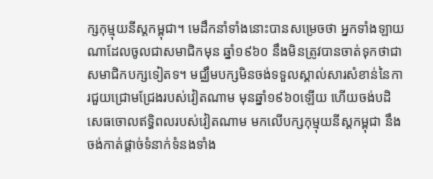ក្សកុម្មុយនីស្តកម្ពុជា។ មេដឹកនាំទាំងនោះបានសម្រេចថា អ្នកទាំងឡាយណាដែលចូលជាសមាជិកមុន ឆ្នាំ១៩៦០ នឹងមិនត្រូវបានចាត់ទុកថាជាសមាជិកបក្សទៀតទ។ មជ្ឈឹមបក្សមិនចង់ទទួលស្គាល់សារសំខាន់នៃការជួយជ្រោមជ្រែងរបស់វៀតណាម មុនឆ្នាំ១៩៦០ឡើយ ហើយចង់បដិសេធចោលឥទ្ធិពលរបស់វៀតណាម មកលើបក្សកុម្មុយនីស្ដកម្ពុជា នឹងចង់កាត់ផ្ដាច់ទំនាក់ទំនងទាំង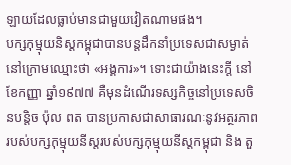ឡាយដែលធ្លាប់មានជាមួយវៀតណាមផង។
បក្សកុម្មុយនិស្តកម្ពុជាបានបន្ដដឹកនាំប្រទេសជាសម្ងាត់នៅក្រោមឈ្មោះថា «អង្គការ»។ ទោះជាយ៉ាងនេះក្ដី នៅខែកញ្ញា ឆ្នាំ១៩៧៧ គឺមុនដំណើរទស្សកិច្ចនៅប្រទេសចិនបន្តិច ប៉ុល ពត បានប្រកាសជាសាធារណៈនូវអត្ថរភាពរបស់បក្សកុម្មុយនីស្តរបស់បក្សកុម្មុយនីស្តកម្ពុជា និង តួ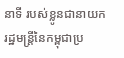នាទី របស់ខ្លូនជានាយករដ្ឋមន្រ្តីនៃកម្ពុជាប្រ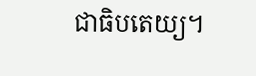ជាធិបតេយ្យ។